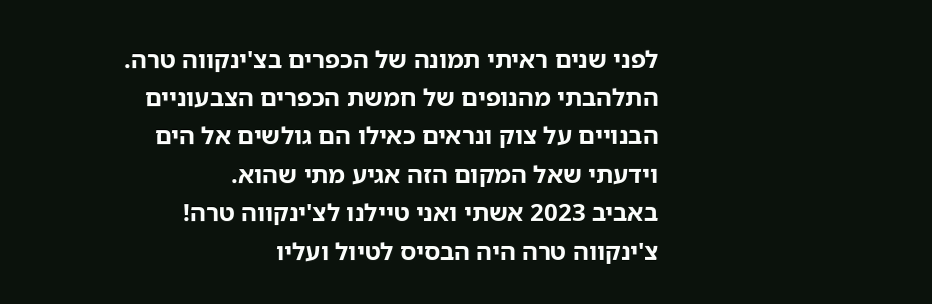לפני שנים ראיתי תמונה של הכפרים בצ'ינקווה טרה. התלהבתי מהנופים של חמשת הכפרים הצבעוניים הבנויים על צוק ונראים כאילו הם גולשים אל הים וידעתי שאל המקום הזה אגיע מתי שהוא.
באביב 2023 אשתי ואני טיילנו לצ'ינקווה טרה!
צ'ינקווה טרה היה הבסיס לטיול ועליו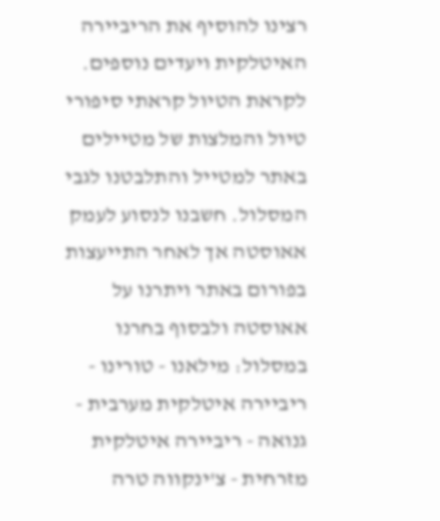רצינו להוסיף את הריביירה האיטלקית ויעדים נוספים.
לקראת הטיול קראתי סיפורי טיול והמלצות של מטיילים באתר למטייל והתלבטנו לגבי המסלול. חשבנו לנסוע לעמק אאוסטה אך לאחר התייעצות בפורום באתר ויתרנו על אאוסטה ולבסוף בחרנו במסלול: מילאנו - טורינו - ריביירה איטלקית מערבית - גנואה - ריביירה איטלקית מזרחית - צ'ינקווה טרה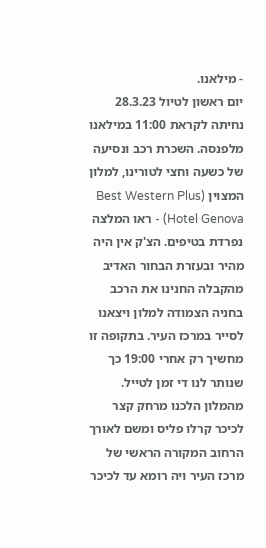- מילאנו.
יום ראשון לטיול 28.3.23
נחיתה לקראת 11:00 במילאנו מלפנסה. השכרת רכב ונסיעה של כשעה וחצי לטורינו, למלון המצוין (Best Western Plus Hotel Genova) - ראו המלצה נפרדת בטיפים. הצ'ק אין היה מהיר ובעזרת הבחור האדיב מהקבלה החנינו את הרכב בחניה הצמודה למלון ויצאנו לסייר במרכז העיר. בתקופה זו מחשיך רק אחרי 19:00 כך שנותר לנו די זמן לטייל.
מהמלון הלכנו מרחק קצר לכיכר קרלו פליס ומשם לאורך הרחוב המקורה הראשי של מרכז העיר ויה רומא עד לכיכר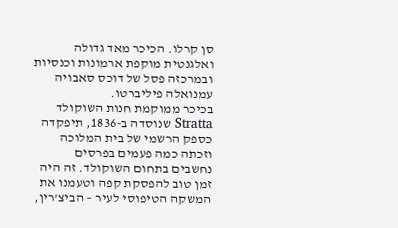סן קרלו. הכיכר מאד גדולה ואלגנטית מוקפת ארמונות וכנסיות ובמרכזה פסל של דוכס סאבויה עמנואלה פיליברטו.
בכיכר ממוקמת חנות השוקולד Stratta שנוסדה ב-1836, תיפקדה כספק הרשמי של בית המלוכה וזכתה כמה פעמים בפרסים נחשבים בתחום השוקולד. זה היה זמן טוב להפסקת קפה וטעמנו את המשקה הטיפוסי לעיר – הביצ'רין,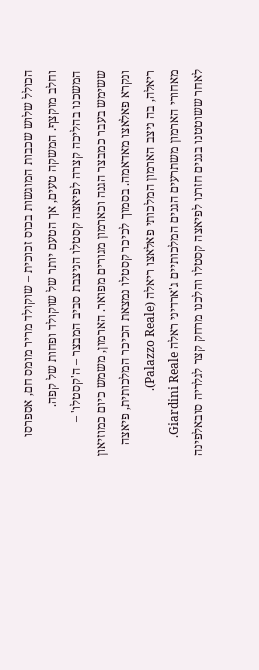הכולל שלוש שכבות המוגשות בכוס זכוכית – שוקולד מריר מומס חם, אספרסו וחלב מוקצף. המשקה טעים, אך הטעם יותר של שוקולד ופחות של קפה.
המשכנו בהליכה קצרה לפיאצה קסטלו הניצבת סביב המבצר – ה'קסטלו' – ששימש בעבר כמבצר הגנה וכארמון מגורים מפואר. הארמון, משמש כיום כמוזיאון ונקרא פאלאצו מאדאמה. בסמוך לכיכר קסטלו נמצאת הכיכר המלכותית, פיאצה ריאלה, בה ניצב הארמון המלכותי פאלאצו ריאלה (Palazzo Reale).
מאחורי הארמון משתרעים הגנים המלכותיים ג'ארדיני ראלה Giardini Reale.
לאחר ששוטטנו בגנים חזרנו לפיאצה קסטלו והלכנו מרחק קצר לגלריה סובאלפינה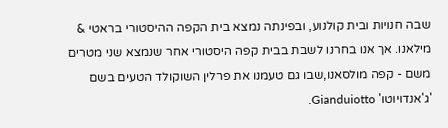שבה חנויות ובית קולנוע, ובפינתה נמצא בית הקפה ההיסטורי בראטי & מילאנו. אך אנו בחרנו לשבת בבית קפה היסטורי אחר שנמצא שני מטרים משם - קפה מולסאנו,שבו גם טעמנו את פרלין השוקולד הטעים בשם 'ג'אנדויוטו' Gianduiotto.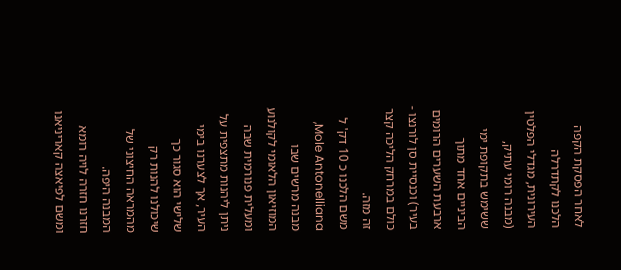לאחר הפסקת הקפה הלכנו לקתדרלה העירונית, מגדלי הפלטין (מבנה רומי עתיק, ששימש בתקופת ימי הביניים אחד מתוך ארבעת השערים הרומים בעיר) וכנסיית סן לורנצו - כולם במרחק הליכה קצר זה מזה.
משם הלכנו כ 10 דק' ל Mole Antonelliana, מבנה מרשים שבו המוזיאון הלאומי לקולנוע ומעלית פנורמית שבה ניתן ליהנות מתצפית על העיר, אך לצערנו בימי שלישי הוא סגור כך שיכולנו להנות רק מהמראה החיצוני של המבנה היפה.
חזרנו חזרה לויה רומא ומשם לפיאצה קאריניאנו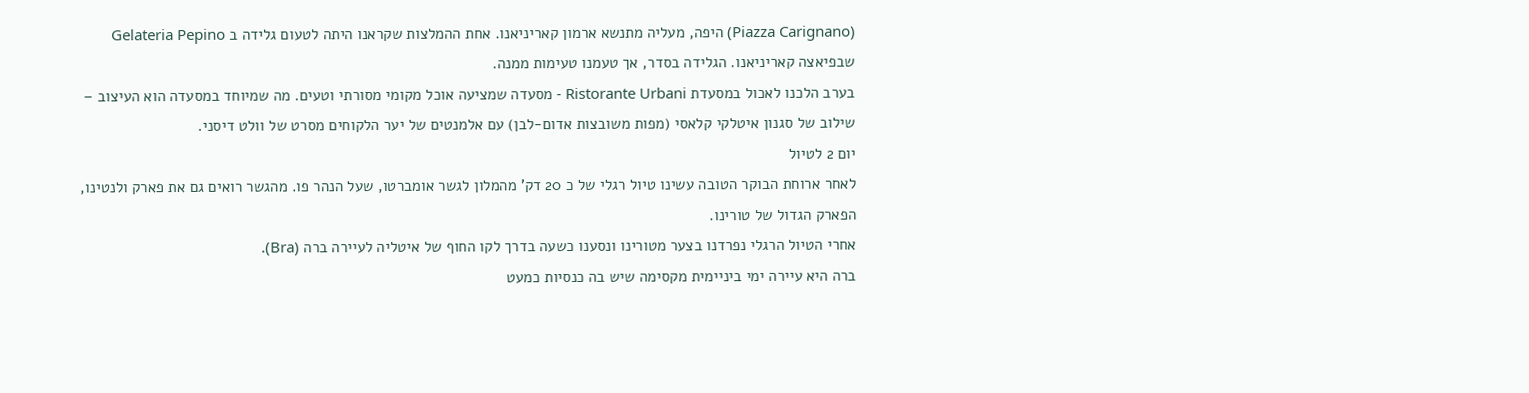(Piazza Carignano) היפה, מעליה מתנשא ארמון קאריניאנו. אחת ההמלצות שקראנו היתה לטעום גלידה ב Gelateria Pepino שבפיאצה קאריניאנו. הגלידה בסדר, אך טעמנו טעימות ממנה.
בערב הלכנו לאכול במסעדת Ristorante Urbani - מסעדה שמציעה אוכל מקומי מסורתי וטעים. מה שמיוחד במסעדה הוא העיצוב – שילוב של סגנון איטלקי קלאסי (מפות משובצות אדום-לבן) עם אלמנטים של יער הלקוחים מסרט של וולט דיסני.
יום 2 לטיול
לאחר ארוחת הבוקר הטובה עשינו טיול רגלי של כ 20 דק' מהמלון לגשר אומברטו, שעל הנהר פו. מהגשר רואים גם את פארק ולנטינו, הפארק הגדול של טורינו.
אחרי הטיול הרגלי נפרדנו בצער מטורינו ונסענו כשעה בדרך לקו החוף של איטליה לעיירה ברה (Bra).
ברה היא עיירה ימי ביניימית מקסימה שיש בה כנסיות כמעט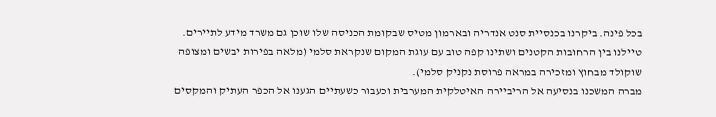בכל פינה. ביקרנו בכנסיית סנט אנדריה ובארמון מטיס שבקומת הכניסה שלו שוכן גם משרד מידע לתיירים. טיילנו בין הרחובות הקטנים ושתינו קפה טוב עם עוגת המקום שנקראת סלמי (מלאה בפירות יבשים ומצופה שוקולד מבחוץ ומזכירה במראה פרוסת נקניק סלמי).
מברה המשכנו בנסיעה אל הריביירה האיטלקית המערבית וכעבור כשעתיים הגענו אל הכפר העתיק והמקסים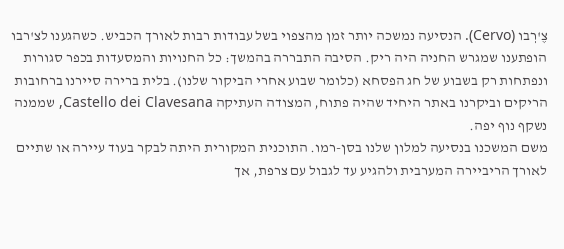צֶ'רְבו (Cervo). הנסיעה נמשכה יותר זמן מהצפוי בשל עבודות רבות לאורך הכביש. כשהגענו לצ'רבו הופתענו שמגרש החניה היה ריק. הסיבה התבררה בהמשך: כל החנויות והמסעדות בכפר סגורות ונפתחות רק בשבוע של חג הפסחא (כלומר שבוע אחרי הביקור שלנו). בלית ברירה סיירנו ברחובות הריקים וביקרנו באתר היחיד שהיה פתוח, המצודה העתיקה Castello dei Clavesana, שממנה נשקף נוף יפה.
משם המשכנו בנסיעה למלון שלנו בסן-רמו. התוכנית המקורית היתה לבקר בעוד עיירה או שתיים לאורך הריביירה המערבית ולהגיע עד לגבול עם צרפת, אך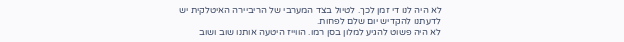לא היה לנו די זמן לכך. לטיול בצד המערבי של הריביירה האיטלקית יש לדעתנו להקדיש יום שלם לפחות.
לא היה פשוט להגיע למלון בסן רמו. הווייז היטעה אותנו שוב ושוב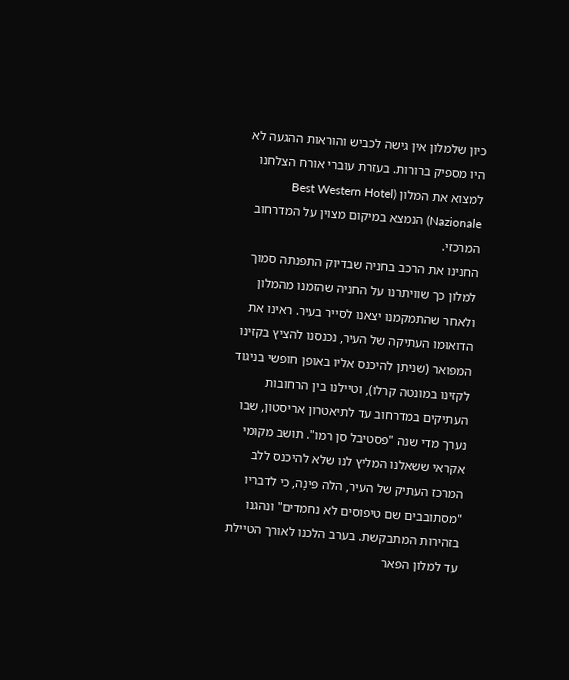כיון שלמלון אין גישה לכביש והוראות ההגעה לא היו מספיק ברורות. בעזרת עוברי אורח הצלחנו למצוא את המלון (Best Western Hotel Nazionale) הנמצא במיקום מצוין על המדרחוב המרכזי.
החנינו את הרכב בחניה שבדיוק התפנתה סמוך למלון כך שוויתרנו על החניה שהזמנו מהמלון ולאחר שהתמקמנו יצאנו לסייר בעיר. ראינו את הדואוּמו העתיקה של העיר, נכנסנו להציץ בקזינו המפואר (שניתן להיכנס אליו באופן חופשי בניגוד לקזינו במונטה קרלו), וטיילנו בין הרחובות העתיקים במדרחוב עד לתיאטרון אריסטון, שבו נערך מדי שנה "פסטיבל סן רמו". תושב מקומי אקראי ששאלנו המליץ לנו שלא להיכנס ללב המרכז העתיק של העיר, הלה פּינָה, כי לדבריו "מסתובבים שם טיפוסים לא נחמדים" ונהגנו בזהירות המתבקשת. בערב הלכנו לאורך הטיילת עד למלון הפאר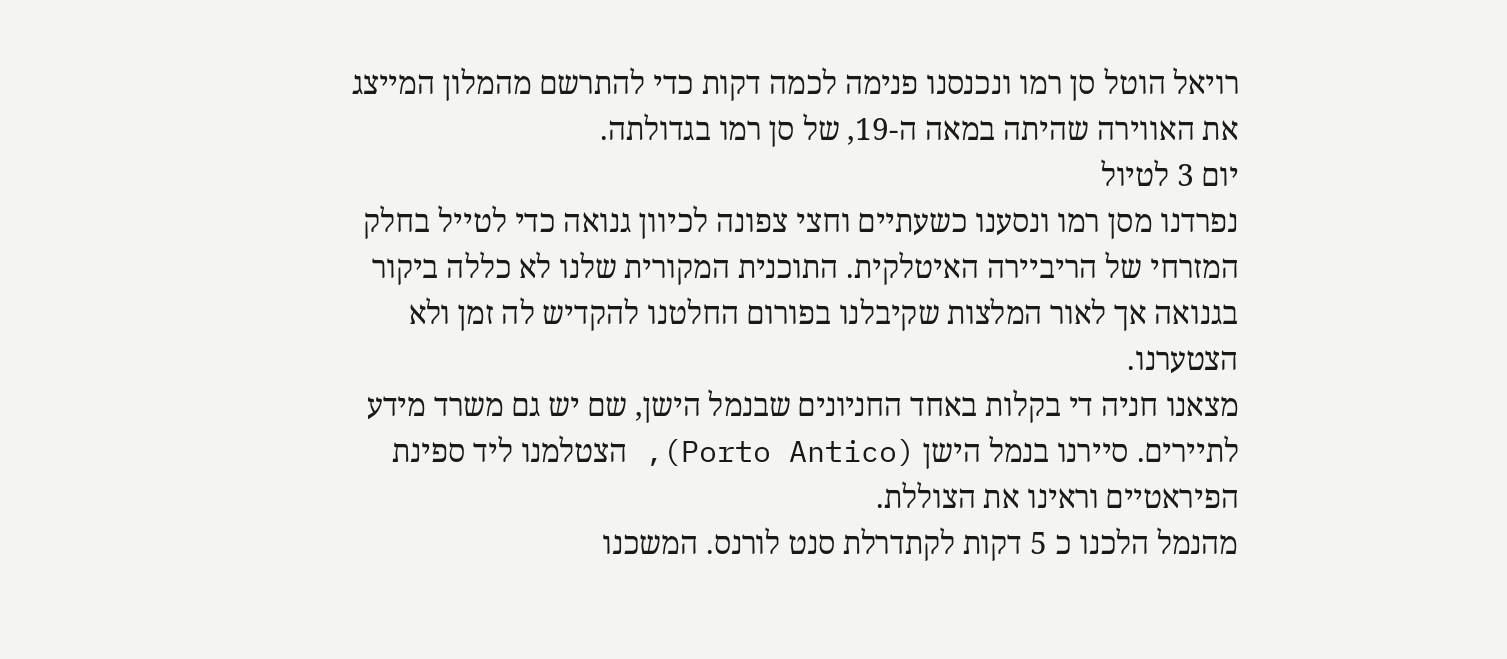רויאל הוטל סן רמו ונכנסנו פנימה לכמה דקות כדי להתרשם מהמלון המייצג את האווירה שהיתה במאה ה-19, של סן רמו בגדולתה.
יום 3 לטיול
נפרדנו מסן רמו ונסענו כשעתיים וחצי צפונה לכיוון גנואה כדי לטייל בחלק המזרחי של הריביירה האיטלקית. התוכנית המקורית שלנו לא כללה ביקור בגנואה אך לאור המלצות שקיבלנו בפורום החלטנו להקדיש לה זמן ולא הצטערנו.
מצאנו חניה די בקלות באחד החניונים שבנמל הישן, שם יש גם משרד מידע לתיירים. סיירנו בנמל הישן (Porto Antico), הצטלמנו ליד ספינת הפיראטיים וראינו את הצוללת.
מהנמל הלכנו כ 5 דקות לקתדרלת סנט לורנס. המשכנו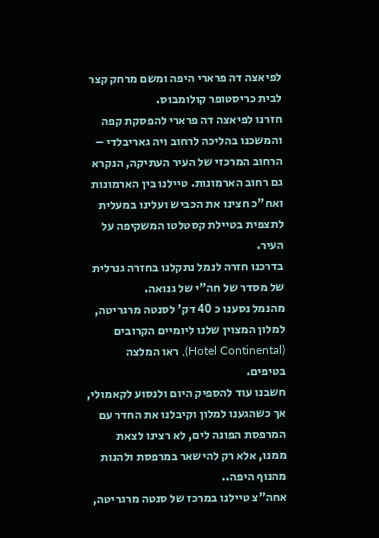לפיאצה דה פרארי היפה ומשם מרחק קצר לבית כריסטופר קולומבוס.
חזרנו לפיאצה דה פרארי להפסקת קפה והמשכנו בהליכה לרחוב ויה גאריבלדי – הרחוב המרכזי של העיר העתיקה, הנקרא גם רחוב הארמונות. טיילנו בין הארמונות ואח"כ חצינו את הכביש ועלינו במעלית לתצפית בטיילת קסטלטו המשקיפה על העיר.
בדרכנו חזרה לנמל נתקלנו בחזרה גנרלית של מסדר של חה"י של גנואה.
מהנמל נסענו כ 40 דק' לסנטה מרגריטה, למלון המצוין שלנו ליומיים הקרובים (Hotel Continental), ראו המלצה בטיפים.
חשבנו עוד להספיק היום ולנסוע לקאמולי, אך כשהגענו למלון וקיבלנו את החדר עם המרפסת הפונה לים, לא רצינו לצאת ממנו, אלא רק להישאר במרפסת ולהנות מהנוף היפה..
אחה"צ טיילנו במרכז של סנטה מרגריטה,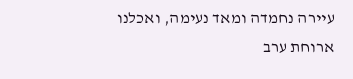עיירה נחמדה ומאד נעימה, ואכלנו ארוחת ערב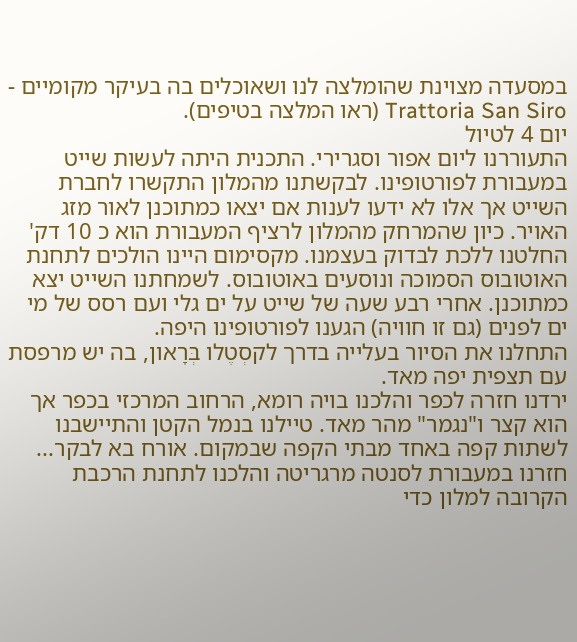במסעדה מצוינת שהומלצה לנו ושאוכלים בה בעיקר מקומיים - Trattoria San Siro (ראו המלצה בטיפים).
יום 4 לטיול
התעוררנו ליום אפור וסגרירי. התכנית היתה לעשות שייט במעבורת לפורטופינו. לבקשתנו מהמלון התקשרו לחברת השייט אך אלו לא ידעו לענות אם יצאו כמתוכנן לאור מזג האויר. כיון שהמרחק מהמלון לרציף המעבורת הוא כ 10 דק' החלטנו ללכת לבדוק בעצמנו. מקסימום היינו הולכים לתחנת האוטובוס הסמוכה ונוסעים באוטובוס. לשמחתנו השייט יצא כמתוכנן. אחרי רבע שעה של שייט על ים גלי ועם רסס של מי ים לפנים (גם זו חוויה) הגענו לפורטופינו היפה.
התחלנו את הסיור בעלייה בדרך לקסְטֶלו בְּרָאון, בה יש מרפסת עם תצפית יפה מאד.
ירדנו חזרה לכפר והלכנו בויה רומא, הרחוב המרכזי בכפר אך הוא קצר ו"נגמר" מהר מאד. טיילנו בנמל הקטן והתיישבנו לשתות קפה באחד מבתי הקפה שבמקום. אורח בא לבקר...
חזרנו במעבורת לסנטה מרגריטה והלכנו לתחנת הרכבת הקרובה למלון כדי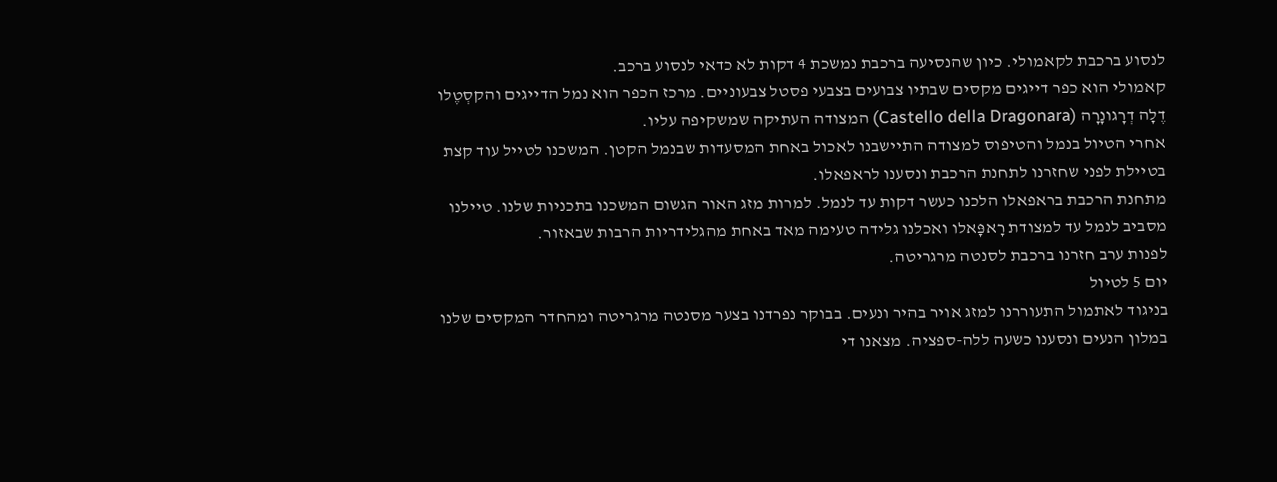לנסוע ברכבת לקאמולי. כיון שהנסיעה ברכבת נמשכת 4 דקות לא כדאי לנסוע ברכב.
קאמולי הוא כפר דייגים מקסים שבתיו צבועים בצבעי פסטל צבעוניים. מרכז הכפר הוא נמל הדייגים והקסְטֶלו דֶלָה דְרָגונָרָה (Castello della Dragonara) המצודה העתיקה שמשקיפה עליו.
אחרי הטיול בנמל והטיפוס למצודה התיישבנו לאכול באחת המסעדות שבנמל הקטן. המשכנו לטייל עוד קצת בטיילת לפני שחזרנו לתחנת הרכבת ונסענו לראפאלו.
מתחנת הרכבת בראפאלו הלכנו כעשר דקות עד לנמל. למרות מזג האור הגשום המשכנו בתכניות שלנו. טיילנו מסביב לנמל עד למצודת רָאפָּאלו ואכלנו גלידה טעימה מאד באחת מהגלידריות הרבות שבאזור.
לפנות ערב חזרנו ברכבת לסנטה מרגריטה.
יום 5 לטיול
בניגוד לאתמול התעוררנו למזג אויר בהיר ונעים. בבוקר נפרדנו בצער מסנטה מרגריטה ומהחדר המקסים שלנו במלון הנעים ונסענו כשעה ללה-ספציה. מצאנו די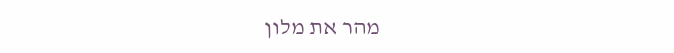מהר את מלון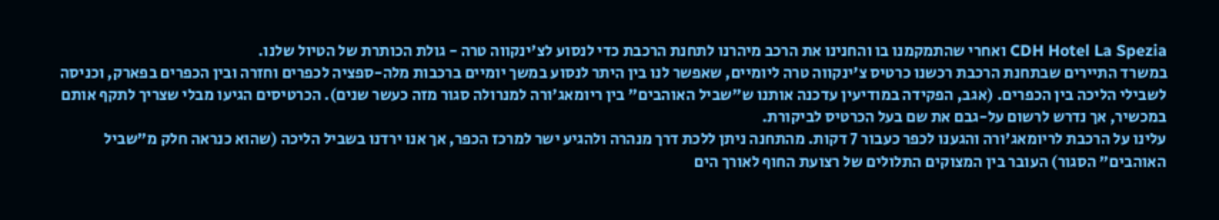CDH Hotel La Spezia ואחרי שהתמקמנו בו והחנינו את הרכב מיהרנו לתחנת הרכבת כדי לנסוע לצ'ינקווה טרה - גולת הכותרת של הטיול שלנו.
במשרד התיירים שבתחנת הרכבת רכשנו כרטיס צ'ינקווה טרה ליומיים, שאפשר לנו בין היתר לנסוע במשך יומיים ברכבות מלה-ספציה לכפרים וחזרה ובין הכפרים בפארק, וכניסה לשבילי הליכה בין הכפרים. (אגב, הפקידה במודיעין עדכנה אותנו ש"שביל האוהבים" בין ריומאג'ורה למנרולה סגור מזה כעשר שנים). הכרטיסים הגיעו מבלי שצריך לתקף אותם במכשיר, אך נדרש לרשום על-גבם את שם בעל הכרטיס לביקורת.
עלינו על הרכבת לריומאג'ורה והגענו לכפר כעבור 7 דקות. מהתחנה ניתן ללכת דרך מנהרה ולהגיע ישר למרכז הכפר, אך אנו ירדנו בשביל הליכה (שהוא כנראה חלק מ"שביל האוהבים" הסגור) העובר בין המצוקים התלולים של רצועת החוף לאורך הים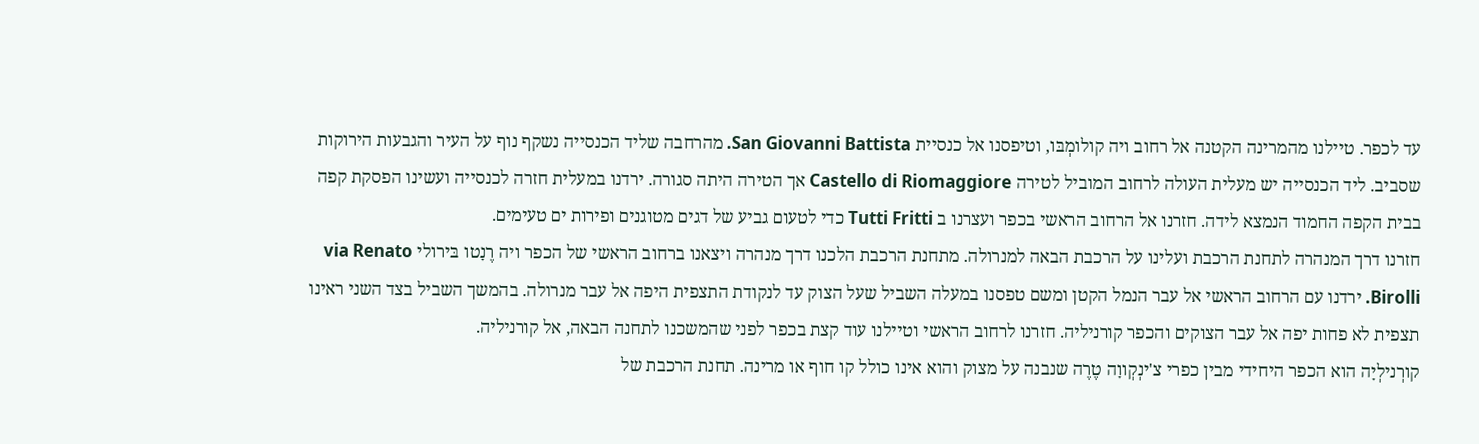עד לכפר. טיילנו מהמרינה הקטנה אל רחוב ויה קולומְבּו, וטיפסנו אל כנסיית San Giovanni Battista. מהרחבה שליד הכנסייה נשקף נוף על העיר והגבעות הירוקות שסביב. ליד הכנסייה יש מעלית העולה לרחוב המוביל לטירה Castello di Riomaggiore אך הטירה היתה סגורה. ירדנו במעלית חזרה לכנסייה ועשינו הפסקת קפה בבית הקפה החמוד הנמצא לידה. חזרנו אל הרחוב הראשי בכפר ועצרנו ב Tutti Fritti כדי לטעום גביע של דגים מטוגנים ופירות ים טעימים.
חזרנו דרך המנהרה לתחנת הרכבת ועלינו על הרכבת הבאה למנרולה. מתחנת הרכבת הלכנו דרך מנהרה ויצאנו ברחוב הראשי של הכפר ויה רֶנָטו בּירולי via Renato Birolli. ירדנו עם הרחוב הראשי אל עבר הנמל הקטן ומשם טפסנו במעלה השביל שעל הצוק עד לנקודת התצפית היפה אל עבר מנרולה. בהמשך השביל בצד השני ראינו תצפית לא פחות יפה אל עבר הצוקים והכפר קורניליה. חזרנו לרחוב הראשי וטיילנו עוד קצת בכפר לפני שהמשכנו לתחנה הבאה, אל קורניליה.
קורְנילְיָה הוא הכפר היחידי מבין כפרי צ'ינְקְווָה טֶרֶה שנבנה על מצוק והוא אינו כולל קו חוף או מרינה. תחנת הרכבת של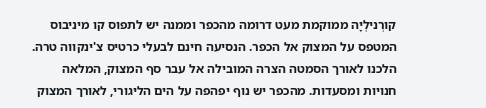קורְנילְיָה ממוקמת מעט דרומה מהכפר וממנה יש לתפוס קו מיניבוס המטפס על המצוק אל הכפר. הנסיעה חינם לבעלי כרטיס צ'ינקווה טרה. הלכנו לאורך הסמטה הצרה המובילה אל עבר סף המצוק, המלאה חנויות ומסעדות. מהכפר יש נוף יפהפה על הים הליגורי, לאורך המצוק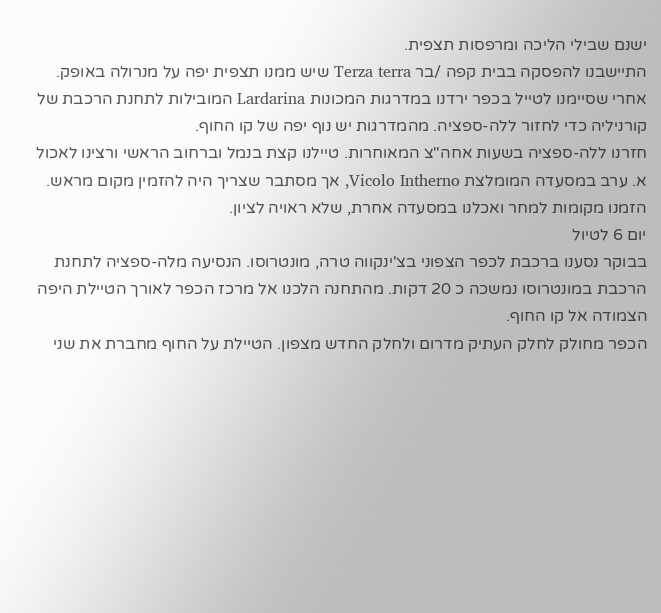ישנם שבילי הליכה ומרפסות תצפית.
התיישבנו להפסקה בבית קפה /בר Terza terra שיש ממנו תצפית יפה על מנרולה באופק. אחרי שסיימנו לטייל בכפר ירדנו במדרגות המכונות Lardarina המובילות לתחנת הרכבת של קורניליה כדי לחזור ללה-ספציה. מהמדרגות יש נוף יפה של קו החוף.
חזרנו ללה-ספציה בשעות אחה"צ המאוחרות. טיילנו קצת בנמל וברחוב הראשי ורצינו לאכול א. ערב במסעדה המומלצת Vicolo Intherno, אך מסתבר שצריך היה להזמין מקום מראש. הזמנו מקומות למחר ואכלנו במסעדה אחרת, שלא ראויה לציון.
יום 6 לטיול
בבוקר נסענו ברכבת לכפר הצפוני בצ'ינקווה טרה, מונטרוסו. הנסיעה מלה-ספציה לתחנת הרכבת במונטרוסו נמשכה כ 20 דקות. מהתחנה הלכנו אל מרכז הכפר לאורך הטיילת היפה הצמודה אל קו החוף.
הכפר מחולק לחלק העתיק מדרום ולחלק החדש מצפון. הטיילת על החוף מחברת את שני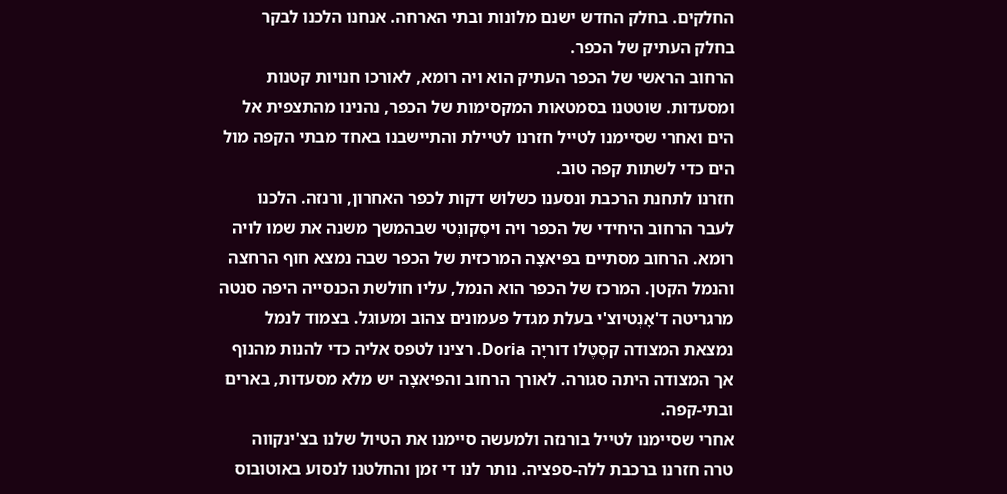החלקים. בחלק החדש ישנם מלונות ובתי הארחה. אנחנו הלכנו לבקר בחלק העתיק של הכפר.
הרחוב הראשי של הכפר העתיק הוא ויה רומא, לאורכו חנויות קטנות ומסעדות. שוטטנו בסמטאות המקסימות של הכפר, נהנינו מהתצפית אל הים ואחרי שסיימנו לטייל חזרנו לטיילת והתיישבנו באחד מבתי הקפה מול הים כדי לשתות קפה טוב.
חזרנו לתחנת הרכבת ונסענו כשלוש דקות לכפר האחרון, ורנזה. הלכנו לעבר הרחוב היחידי של הכפר ויה ויסְקונְטי שבהמשך משנה את שמו לויה רומא. הרחוב מסתיים בפּיאצָה המרכזית של הכפר שבה נמצא חוף הרחצה והנמל הקטן. המרכז של הכפר הוא הנמל, עליו חולשת הכנסייה היפה סנטה מרגריטה ד'אָנְטיוצ'י בעלת מגדל פעמונים צהוב ומעוגל. בצמוד לנמל נמצאת המצודה קסְטֶלו דוריָה Doria. רצינו לטפס אליה כדי להנות מהנוף אך המצודה היתה סגורה. לאורך הרחוב והפּיאצָה יש מלא מסעדות, בארים ובתי-קפה.
אחרי שסיימנו לטייל בורנזה ולמעשה סיימנו את הטיול שלנו בצ'ינקווה טרה חזרנו ברכבת ללה-ספציה. נותר לנו די זמן והחלטנו לנסוע באוטובוס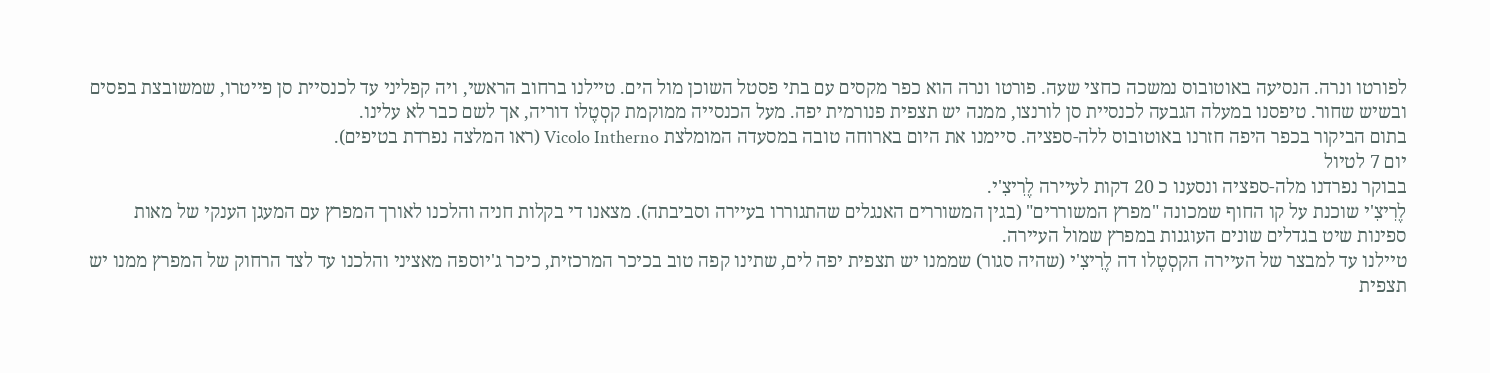לפורטו ונרה. הנסיעה באוטובוס נמשכה כחצי שעה. פורטו ונרה הוא כפר מקסים עם בתי פסטל השוכן מול הים. טיילנו ברחוב הראשי, ויה קפליני עד לכנסיית סן פייטרו, שמשובצת בפסים ובשיש שחור. טיפסנו במעלה הגבעה לכנסיית סן לורנצו, ממנה יש תצפית פנורמית יפה. מעל הכנסייה ממוקמת קסְטֶלו דוריה, אך לשם כבר לא עלינו.
בתום הביקור בכפר היפה חזרנו באוטובוס ללה-ספציה. סיימנו את היום בארוחה טובה במסעדה המומלצת Vicolo Intherno (ראו המלצה נפרדת בטיפים).
יום 7 לטיול
בבוקר נפרדנו מלה-ספציה ונסענו כ 20 דקות לעיירה לֶרִיצִ'י.
לֶרִיצִ'י שוכנת על קו החוף שמכונה "מפרץ המשוררים" (בגין המשוררים האנגלים שהתגוררו בעיירה וסביבתה). מצאנו די בקלות חניה והלכנו לאורך המפרץ עם המעגן הענקי של מאות ספינות שיט בגדלים שונים העוגנות במפרץ שמול העיירה.
טיילנו עד למבצר של העיירה הקסְטֶלו דה לֶרִיצִ'י (שהיה סגור) שממנו יש תצפית יפה לים, שתינו קפה טוב בכיכר המרכזית, כיכר ג'יוספה מאציני והלכנו עד לצד הרחוק של המפרץ ממנו יש תצפית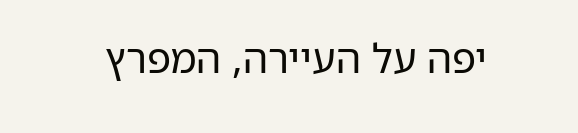יפה על העיירה, המפרץ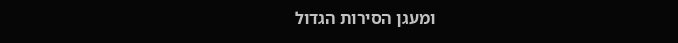ומעגן הסירות הגדול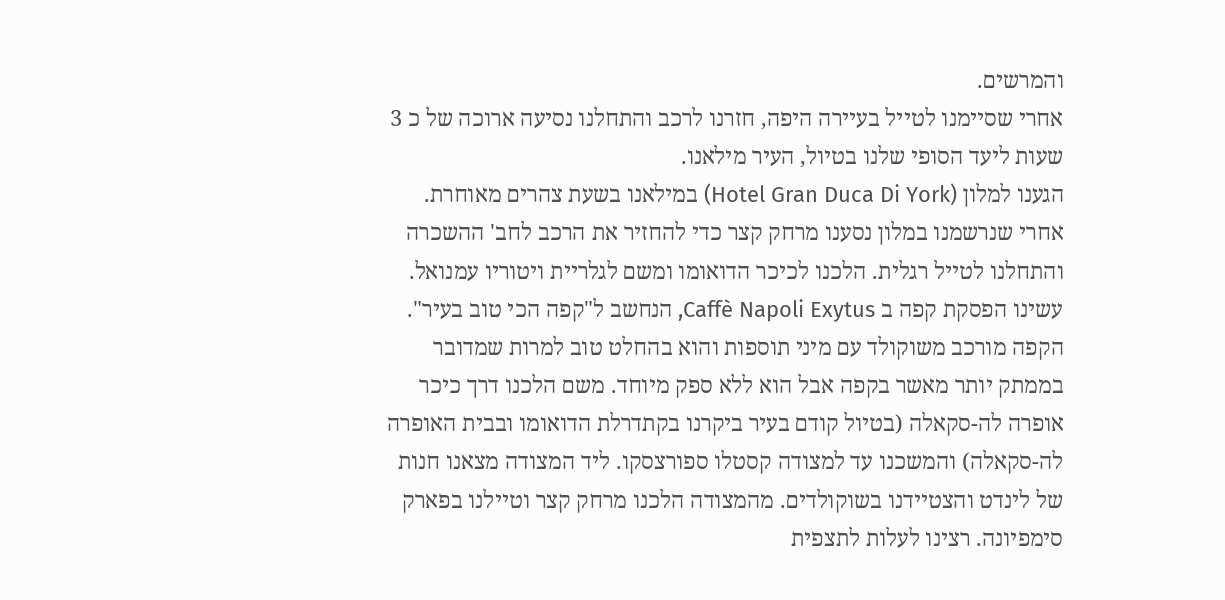והמרשים.
אחרי שסיימנו לטייל בעיירה היפה, חזרנו לרכב והתחלנו נסיעה ארוכה של כ 3 שעות ליעד הסופי שלנו בטיול, העיר מילאנו.
הגענו למלון (Hotel Gran Duca Di York) במילאנו בשעת צהרים מאוחרת. אחרי שנרשמנו במלון נסענו מרחק קצר כדי להחזיר את הרכב לחב' ההשכרה והתחלנו לטייל רגלית. הלכנו לכיכר הדואומו ומשם לגלריית ויטוריו עמנואל. עשינו הפסקת קפה ב Caffè Napoli Exytus, הנחשב ל"קפה הכי טוב בעיר". הקפה מורכב משוקולד עם מיני תוספות והוא בהחלט טוב למרות שמדובר בממתק יותר מאשר בקפה אבל הוא ללא ספק מיוחד. משם הלכנו דרך כיכר אופרה לה-סקאלה (בטיול קודם בעיר ביקרנו בקתדרלת הדואומו ובבית האופרה לה-סקאלה) והמשכנו עד למצודה קסטלו ספורצסקו. ליד המצודה מצאנו חנות של לינדט והצטיידנו בשוקולדים. מהמצודה הלכנו מרחק קצר וטיילנו בפארק סימפיונה. רצינו לעלות לתצפית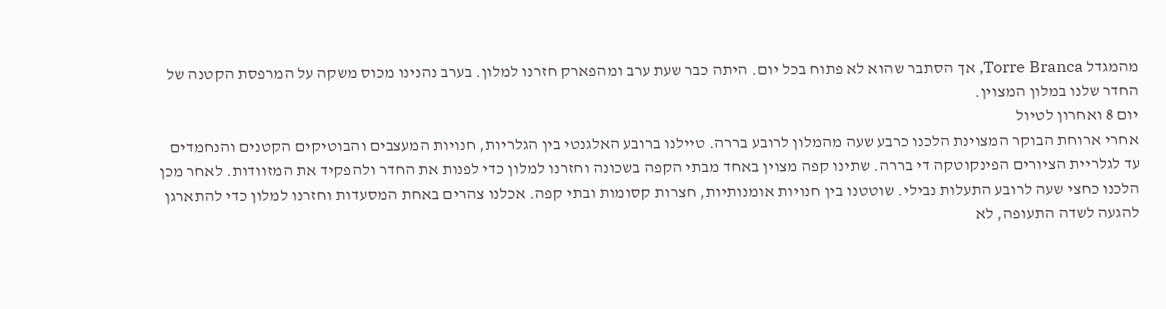מהמגדל Torre Branca, אך הסתבר שהוא לא פתוח בכל יום. היתה כבר שעת ערב ומהפארק חזרנו למלון. בערב נהנינו מכוס משקה על המרפסת הקטנה של החדר שלנו במלון המצוין.
יום 8 ואחרון לטיול
אחרי ארוחת הבוקר המצוינת הלכנו כרבע שעה מהמלון לרובע בררה. טיילנו ברובע האלגנטי בין הגלריות, חנויות המעצבים והבוטיקים הקטנים והנחמדים עד לגלריית הציורים הפינקוטקה די בררה. שתינו קפה מצוין באחד מבתי הקפה בשכונה וחזרנו למלון כדי לפנות את החדר ולהפקיד את המזוודות. לאחר מכן הלכנו כחצי שעה לרובע התעלות נבילי. שוטטנו בין חנויות אומנותיות, חצרות קסומות ובתי קפה. אכלנו צהרים באחת המסעדות וחזרנו למלון כדי להתארגן להגעה לשדה התעופה, לא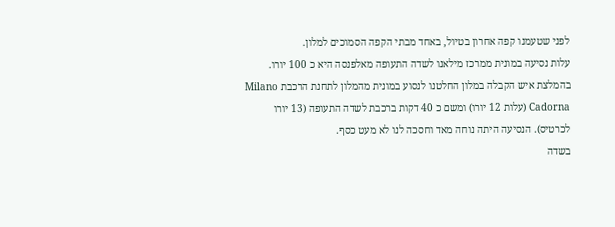לפני שטעמנו קפה אחרון בטיול, באחד מבתי הקפה הסמוכים למלון.
עלות נסיעה במונית ממרכז מילאנו לשדה התעופה מאלפנסה היא כ 100 יורו. בהמלצת איש הקבלה במלון החלטנו לנסוע במונית מהמלון לתחנת הרכבת Milano Cadorna (עלות 12 יורו) ומשם כ 40 דקות ברכבת לשדה התעופה (13 יורו לכרטיס). הנסיעה היתה נוחה מאד וחסכה לנו לא מעט כסף.
בשדה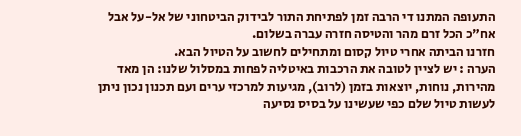התעופה המתנו די הרבה זמן לפתיחת התור לבידוק הביטחוני של אל-על אבל אח"כ הכל זרם מהר והטיסה חזרה עברה בשלום.
חזרנו הביתה אחרי טיול קסום ומתחילים לחשוב על הטיול הבא.
הערה : יש לציין לטובה את הרכבות באיטליה לפחות במסלול שלנו: הן מאד מהירות, נוחות, יוצאות בזמן (לרוב), מגיעות למרכזי ערים ועם תכנון נכון ניתן לעשות טיול שלם כפי שעשינו על בסיס נסיעה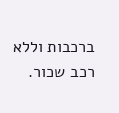ברכבות וללא רכב שכור.